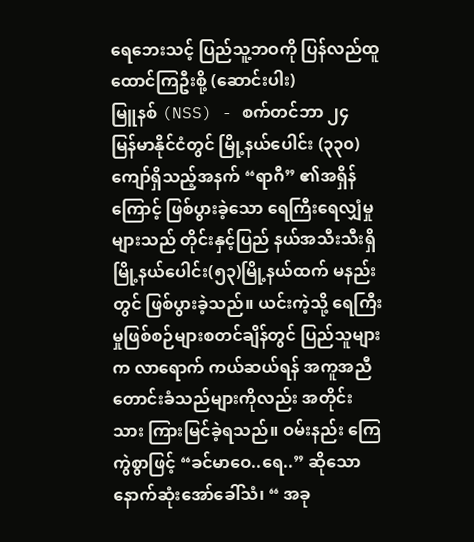ရေဘေးသင့် ပြည်သူ့ဘဝကို ပြန်လည်ထူထောင်ကြဦးစို့ (ဆောင်းပါး)
မြူနစ် (NSS) - စက်တင်ဘာ ၂၄
မြန်မာနိုင်ငံတွင် မြို့နယ်ပေါင်း (၃၃၀) ကျော်ရှိသည့်အနက် “ရာဂီ” ၏အရှိန်ကြောင့် ဖြစ်ပွားခဲ့သော ရေကြီးရေလျှံမှုများသည် တိုင်းနှင့်ပြည် နယ်အသီးသီးရှိ မြို့နယ်ပေါင်း(၅၃)မြို့နယ်ထက် မနည်း တွင် ဖြစ်ပွားခဲ့သည်။ ယင်းကဲ့သို့ ရေကြီးမှုဖြစ်စဉ်များစတင်ချိန်တွင် ပြည်သူများက လာရောက် ကယ်ဆယ်ရန် အကူအညီတောင်းခံသည်များကိုလည်း အတိုင်း သား ကြားမြင်ခဲ့ရသည်။ ဝမ်းနည်း ကြေကွဲစွာဖြင့် “ခင်မာဝေ..ရေ..” ဆိုသော နောက်ဆုံးအော်ခေါ်သံ၊ “ အခု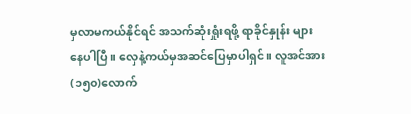မှလာမကယ်နိုင်ရင် အသက်ဆုံးရှုံးရဖို့ ရာခိုင်နှုန်း များနေပါပြီ။ လှေနဲ့ကယ်မှအဆင်ပြေမှာပါရှင်။ လူအင်အား (၁၅၀)လောက်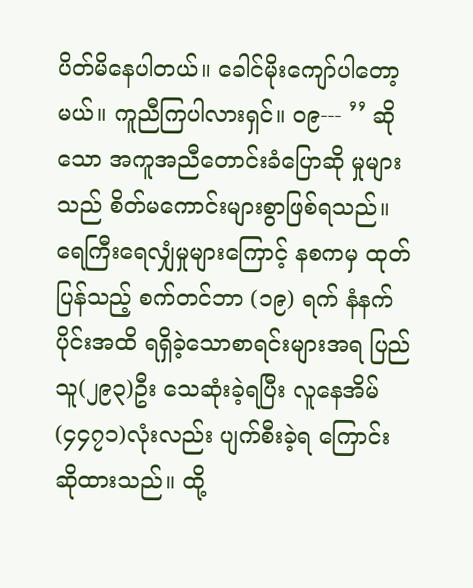ပိတ်မိနေပါတယ်။ ခေါင်မိုးကျော်ပါတော့မယ်။ ကူညီကြပါလားရှင်။ ဝ၉--- ’’ ဆိုသော အကူအညီတောင်းခံပြောဆို မှုများသည် စိတ်မကောင်းများစွာဖြစ်ရသည်။
ရေကြီးရေလျှံမှုများကြောင့် နစကမှ ထုတ်ပြန်သည့် စက်တင်ဘာ (၁၉) ရက် နံနက်ပိုင်းအထိ ရရှိခဲ့သောစာရင်းများအရ ပြည်သူ(၂၉၃)ဦး သေဆုံးခဲ့ရပြီး လူနေအိမ်(၄၄၇၁)လုံးလည်း ပျက်စီးခဲ့ရ ကြောင်း ဆိုထားသည်။ ထို့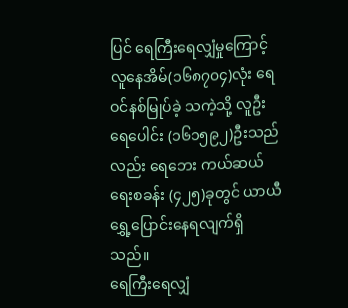ပြင် ရေကြီးရေလျှံမှုကြောင့် လူနေအိမ်(၁၆၈၇၀၄)လုံး ရေဝင်နစ်မြုပ်ခဲ့ သကဲ့သို့ လူဦးရေပေါင်း (၁၆၁၅၉၂)ဦးသည်လည်း ရေဘေး ကယ်ဆယ်ရေးစခန်း (၄၂၅)ခုတွင် ယာယီ ရွှေ့ပြောင်းနေရလျက်ရှိသည်။
ရေကြီးရေလျှံ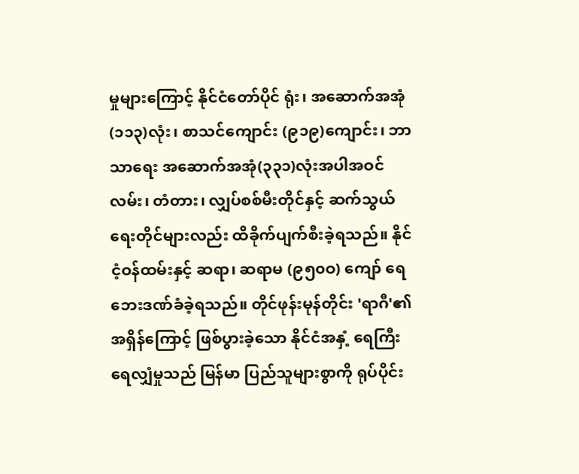မှုများကြောင့် နိုင်ငံတော်ပိုင် ရုံး၊ အဆောက်အအုံ (၁၁၃)လုံး၊ စာသင်ကျောင်း (၉၁၉)ကျောင်း၊ ဘာသာရေး အဆောက်အအုံ(၃၃၁)လုံးအပါအဝင် လမ်း၊ တံတား၊ လျှပ်စစ်မီးတိုင်နှင့် ဆက်သွယ်ရေးတိုင်များလည်း ထိခိုက်ပျက်စီးခဲ့ရသည်။ နိုင်ငံ့ဝန်ထမ်းနှင့် ဆရာ၊ ဆရာမ (၉၅၀ဝ) ကျော် ရေဘေးဒဏ်ခံခဲ့ရသည်။ တိုင်ဖုန်းမုန်တိုင်း 'ရာဂီ'၏အရှိန်ကြောင့် ဖြစ်ပွားခဲ့သော နိုင်ငံအနှံ့ ရေကြီး ရေလျှံမှုသည် မြန်မာ ပြည်သူများစွာကို ရုပ်ပိုင်း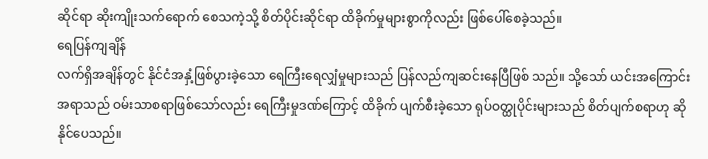ဆိုင်ရာ ဆိုးကျိုးသက်ရောက် စေသကဲ့သို့ စိတ်ပိုင်းဆိုင်ရာ ထိခိုက်မှုများစွာကိုလည်း ဖြစ်ပေါ်စေခဲ့သည်။
ရေပြန်ကျချိန်
လက်ရှိအချိန်တွင် နိုင်ငံအနှံ့ဖြစ်ပွားခဲ့သော ရေကြီးရေလျှံမှုများသည် ပြန်လည်ကျဆင်းနေပြီဖြစ် သည်။ သို့သော် ယင်းအကြောင်းအရာသည် ဝမ်းသာစရာဖြစ်သော်လည်း ရေကြီးမှုဒဏ်ကြောင့် ထိခိုက် ပျက်စီးခဲ့သော ရုပ်ဝတ္ထုပိုင်းများသည် စိတ်ပျက်စရာဟု ဆိုနိုင်ပေသည်။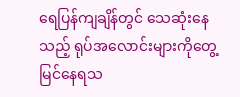ရေပြန်ကျချိန်တွင် သေဆုံးနေသည့် ရုပ်အလောင်းများကိုတွေ့မြင်နေရသ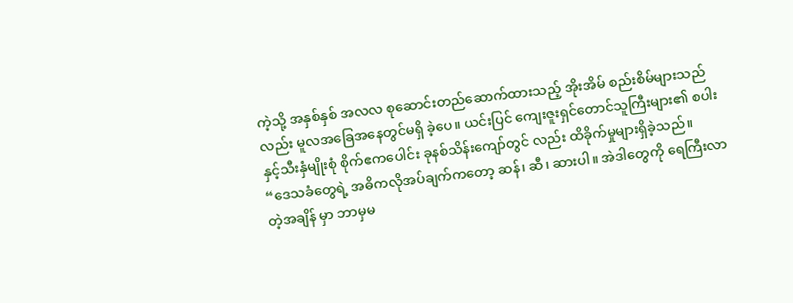ကဲ့သို့ အနှစ်နှစ် အလလ စုဆောင်းတည်ဆောက်ထားသည့် အိုးအိမ် စည်းစိမ်များသည်လည်း မူလအခြေအနေတွင်မရှိ ခဲ့ပေ။ ယင်းပြင် ကျေးဇူးရှင်တောင်သူကြီးများ၏ စပါး နှင့်သီးနှံမျိုးစုံ စိုက်ဧကပေါင်း ခုနစ်သိန်းကျော်တွင် လည်း ထိခိုက်မှုများရှိခဲ့သည်။
“ဒေသခံတွေရဲ့ အဓိကလိုအပ်ချက်ကတော့ ဆန်၊ ဆီ၊ ဆားပါ။ အဲဒါတွေကို ရေကြီးလာတဲ့အချိန် မှာ ဘာမှမ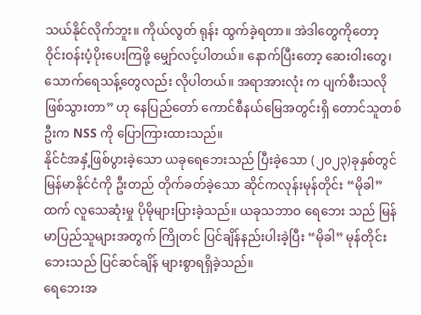သယ်နိုင်လိုက်ဘူး။ ကိုယ်လွတ် ရုန်း ထွက်ခဲ့ရတာ။ အဲဒါတွေကိုတော့ ဝိုင်းဝန်းပံ့ပိုးပေးကြဖို့ မျှော်လင့်ပါတယ်။ နောက်ပြီးတော့ ဆေးဝါးတွေ၊ သောက်ရေသန့်တွေလည်း လိုပါတယ်။ အရာအားလုံး က ပျက်စီးသလိုဖြစ်သွားတာ” ဟု နေပြည်တော် ကောင်စီနယ်မြေအတွင်းရှိ တောင်သူတစ်ဦးက NSS ကို ပြောကြားထားသည်။
နိုင်ငံအနှံ့ဖြစ်ပွားခဲ့သော ယခုရေဘေးသည် ပြီးခဲ့သော (၂၀၂၃)ခုနှစ်တွင် မြန်မာနိုင်ငံကို ဦးတည် တိုက်ခတ်ခဲ့သော ဆိုင်ကလုန်းမုန်တိုင်း “မိုခါ” ထက် လူသေဆုံးမှု ပိုမိုများပြားခဲ့သည်။ ယခုသဘာဝ ရေဘေး သည် မြန်မာပြည်သူများအတွက် ကြိုတင် ပြင်ချိန်နည်းပါးခဲ့ပြီး “မိုခါ” မုန်တိုင်းဘေးသည် ပြင်ဆင်ချိန် များစွာရရှိခဲ့သည်။
ရေဘေးအ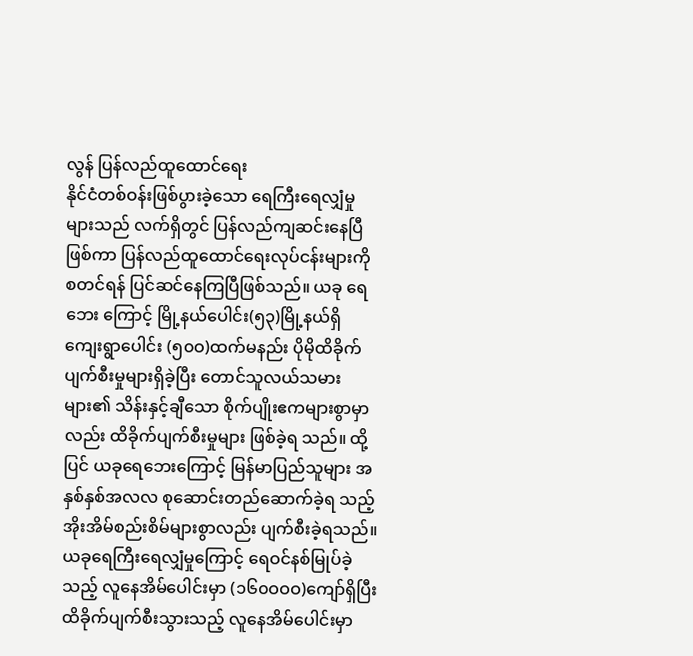လွန် ပြန်လည်ထူထောင်ရေး
နိုင်ငံတစ်ဝန်းဖြစ်ပွားခဲ့သော ရေကြီးရေလျှံမှုများသည် လက်ရှိတွင် ပြန်လည်ကျဆင်းနေပြီ ဖြစ်ကာ ပြန်လည်ထူထောင်ရေးလုပ်ငန်းများကို စတင်ရန် ပြင်ဆင်နေကြပြီဖြစ်သည်။ ယခု ရေဘေး ကြောင့် မြို့နယ်ပေါင်း(၅၃)မြို့နယ်ရှိ ကျေးရွာပေါင်း (၅၀ဝ)ထက်မနည်း ပိုမိုထိခိုက်ပျက်စီးမှုများရှိခဲ့ပြီး တောင်သူလယ်သမားများ၏ သိန်းနှင့်ချီသော စိုက်ပျိုးဧကများစွာမှာလည်း ထိခိုက်ပျက်စီးမှုများ ဖြစ်ခဲ့ရ သည်။ ထို့ ပြင် ယခုရေဘေးကြောင့် မြန်မာပြည်သူများ အနှစ်နှစ်အလလ စုဆောင်းတည်ဆောက်ခဲ့ရ သည့် အိုးအိမ်စည်းစိမ်များစွာလည်း ပျက်စီးခဲ့ရသည်။
ယခုရေကြီးရေလျှံမှုကြောင့် ရေဝင်နစ်မြုပ်ခဲ့သည့် လူနေအိမ်ပေါင်းမှာ (၁၆၀ဝဝဝ)ကျော်ရှိပြီး ထိခိုက်ပျက်စီးသွားသည့် လူနေအိမ်ပေါင်းမှာ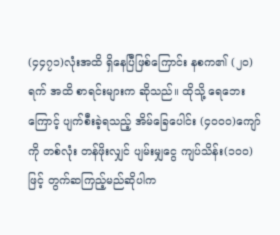(၄၄၇၁)လုံးအထိ ရှိနေပြီဖြစ်ကြောင်း နစက၏ (၂၀) ရက် အထိ စာရင်းများက ဆိုသည်။ ထိုသို့ ရေဘေးကြောင့် ပျက်စီးခဲ့ရသည့် အိမ်ခြေပေါင်း (၄၀ဝဝ)ကျော်ကို တစ်လုံး တန်ဖိုးလျှင် ပျမ်းမျှငွေ ကျပ်သိန်း(၁၀ဝ)ဖြင့် တွက်ဆကြည့်မည်ဆိုပါက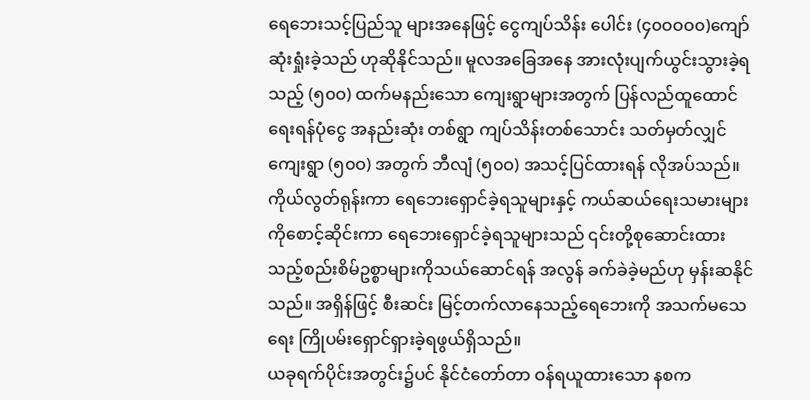ရေဘေးသင့်ပြည်သူ များအနေဖြင့် ငွေကျပ်သိန်း ပေါင်း (၄၀ဝဝဝ၀)ကျော် ဆုံးရှုံးခဲ့သည် ဟုဆိုနိုင်သည်။ မူလအခြေအနေ အားလုံးပျက်ယွင်းသွားခဲ့ရသည့် (၅၀ဝ) ထက်မနည်းသော ကျေးရွာများအတွက် ပြန်လည်ထူထောင် ရေးရန်ပုံငွေ အနည်းဆုံး တစ်ရွာ ကျပ်သိန်းတစ်သောင်း သတ်မှတ်လျှင် ကျေးရွာ (၅၀ဝ) အတွက် ဘီလျံ (၅၀ဝ) အသင့်ပြင်ထားရန် လိုအပ်သည်။
ကိုယ်လွတ်ရုန်းကာ ရေဘေးရှောင်ခဲ့ရသူများနှင့် ကယ်ဆယ်ရေးသမားများကိုစောင့်ဆိုင်းကာ ရေဘေးရှောင်ခဲ့ရသူများသည် ၎င်းတို့စုဆောင်းထား သည့်စည်းစိမ်ဥစ္စာများကိုသယ်ဆောင်ရန် အလွန် ခက်ခဲခဲ့မည်ဟု မှန်းဆနိုင်သည်။ အရှိန်ဖြင့် စီးဆင်း မြင့်တက်လာနေသည့်ရေဘေးကို အသက်မသေရေး ကြိုပမ်းရှောင်ရှားခဲ့ရဖွယ်ရှိသည်။
ယခုရက်ပိုင်းအတွင်း၌ပင် နိုင်ငံတော်တာ ဝန်ရယူထားသော နစက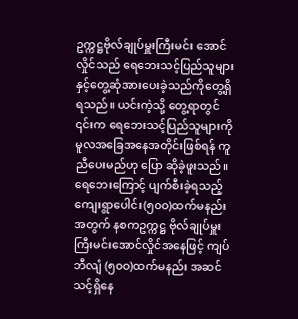ဥက္ကဋ္ဌဗိုလ်ချုပ်မှူးကြီးမင်း အောင်လှိုင်သည် ရေဘေးသင့်ပြည်သူများနှင့်တွေ့ဆုံအားပေးခဲ့သည်ကိုတွေ့ရှိရသည်။ ယင်းကဲ့သို့ တွေ့ရာတွင် ၎င်းက ရေဘေးသင့်ပြည်သူများကို မူလအခြေအနေအတိုင်းဖြစ်ရန် ကူညီပေးမည်ဟု ပြော ဆိုခဲ့ဖူးသည်။
ရေဘေးကြောင့် ပျက်စီးခဲ့ရသည့် ကျေးရွာပေါင်း(၅၀ဝ)ထက်မနည်းအတွက် နစကဥက္ကဋ္ဌ ဗိုလ်ချုပ်မှူးကြီးမင်းအောင်လှိုင်အနေဖြင့် ကျပ် ဘီလျံ (၅၀ဝ)ထက်မနည်း အဆင်သင့်ရှိနေ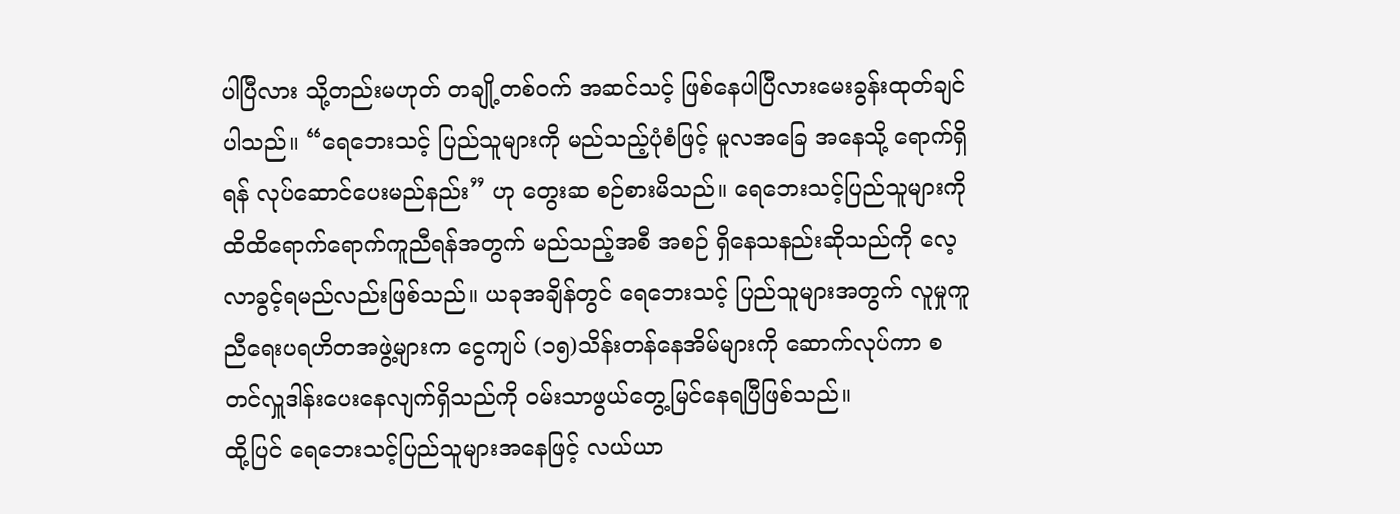ပါပြီလား သို့တည်းမဟုတ် တချို့တစ်ဝက် အဆင်သင့် ဖြစ်နေပါပြီလားမေးခွန်းထုတ်ချင်ပါသည်။ “ရေဘေးသင့် ပြည်သူများကို မည်သည့်ပုံစံဖြင့် မူလအခြေ အနေသို့ ရောက်ရှိရန် လုပ်ဆောင်ပေးမည်နည်း” ဟု တွေးဆ စဉ်စားမိသည်။ ရေဘေးသင့်ပြည်သူများကို ထိထိရောက်ရောက်ကူညီရန်အတွက် မည်သည့်အစီ အစဉ် ရှိနေသနည်းဆိုသည်ကို လေ့လာခွင့်ရမည်လည်းဖြစ်သည်။ ယခုအချိန်တွင် ရေဘေးသင့် ပြည်သူများအတွက် လူမှုကူညီရေးပရဟိတအဖွဲ့များက ငွေကျပ် (၁၅)သိန်းတန်နေအိမ်များကို ဆောက်လုပ်ကာ စတင်လှူဒါန်းပေးနေလျက်ရှိသည်ကို ဝမ်းသာဖွယ်တွေ့မြင်နေရပြီဖြစ်သည်။
ထို့ပြင် ရေဘေးသင့်ပြည်သူများအနေဖြင့် လယ်ယာ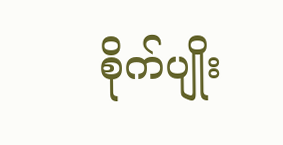စိုက်ပျိုး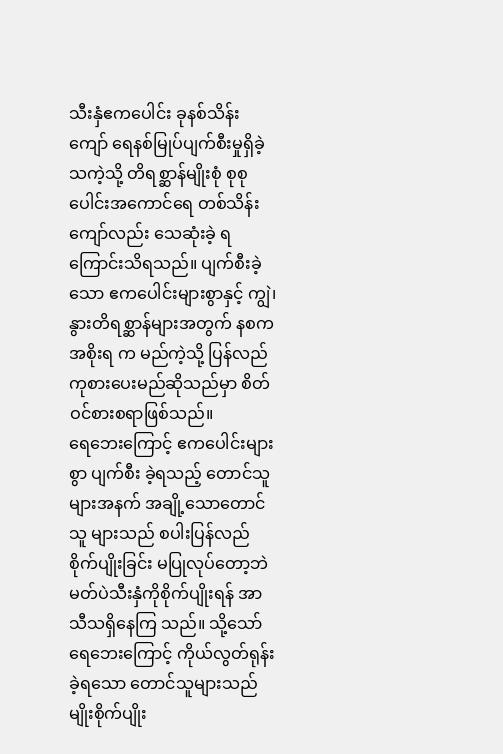သီးနှံဧကပေါင်း ခုနစ်သိန်းကျော် ရေနစ်မြုပ်ပျက်စီးမှုရှိခဲ့သကဲ့သို့ တိရစ္ဆာန်မျိုးစုံ စုစုပေါင်းအကောင်ရေ တစ်သိန်းကျော်လည်း သေဆုံးခဲ့ ရကြောင်းသိရသည်။ ပျက်စီးခဲ့သော ဧကပေါင်းများစွာနှင့် ကျွဲ၊ နွားတိရစ္ဆာန်များအတွက် နစက အစိုးရ က မည်ကဲ့သို့ ပြန်လည်ကုစားပေးမည်ဆိုသည်မှာ စိတ်ဝင်စားစရာဖြစ်သည်။
ရေဘေးကြောင့် ဧကပေါင်းများစွာ ပျက်စီး ခဲ့ရသည့် တောင်သူများအနက် အချို့သောတောင်သူ များသည် စပါးပြန်လည်စိုက်ပျိုးခြင်း မပြုလုပ်တော့ဘဲ မတ်ပဲသီးနှံကိုစိုက်ပျိုးရန် အာသီသရှိနေကြ သည်။ သို့သော် ရေဘေးကြောင့် ကိုယ်လွတ်ရုန်းခဲ့ရသော တောင်သူများသည် မျိုးစိုက်ပျိုး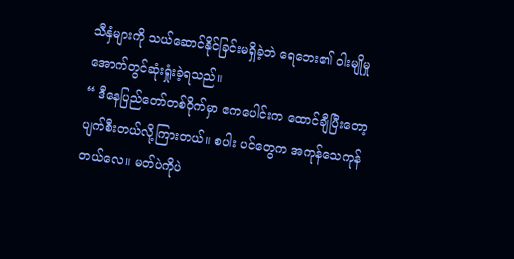သီနှံများကို သယ်ဆောင်နိုင်ခြင်းမရှိခဲ့ဘဲ ရေဘေး၏ ဝါးမျိုမှု အောက်တွင်ဆုံးရှုံးခဲ့ရသည်။
“ ဒီနေပြည်တော်တစ်ဝိုက်မှာ ဧကပေါင်းက ထောင်ချီပြီးတော့ ပျက်စီးတယ်လို့ကြားတယ်။ စပါး ပင်တွေက အကုန်သေကုန်တယ်လေ။ မတ်ပဲကိုပဲ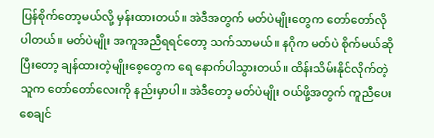ပြန်စိုက်တော့မယ်လို့ မှန်းထားတယ်။ အဲဒီအတွက် မတ်ပဲမျိုးတွေက တော်တော်လိုပါတယ်။ မတ်ပဲမျိုး အကူအညီရရင်တော့ သက်သာမယ်။ နဂိုက မတ်ပဲ စိုက်မယ်ဆိုပြီးတော့ ချန်ထားတဲ့မျိုးစေ့တွေက ရေ နောက်ပါသွားတယ်။ ထိန်းသိမ်းနိုင်လိုက်တဲ့သူက တော်တော်လေးကို နည်းမှာပါ။ အဲဒီတော့ မတ်ပဲမျိုး ဝယ်ဖို့အတွက် ကူညီပေးစေချင်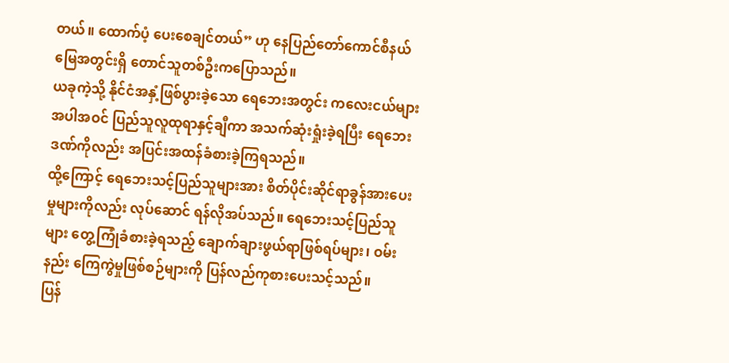တယ်။ ထောက်ပံ့ ပေးစေချင်တယ်” ဟု နေပြည်တော်ကောင်စီနယ်မြေအတွင်းရှိ တောင်သူတစ်ဦးကပြောသည်။
ယခုကဲ့သို့ နိုင်ငံအနှံ့ဖြစ်ပွားခဲ့သော ရေဘေးအတွင်း ကလေးငယ်များအပါအဝင် ပြည်သူလူထုရာနှင့်ချီကာ အသက်ဆုံးရှုံးခဲ့ရပြီး ရေဘေးဒဏ်ကိုလည်း အပြင်းအထန်ခံစားခဲ့ကြရသည်။
ထို့ကြောင့် ရေဘေးသင့်ပြည်သူများအား စိတ်ပိုင်းဆိုင်ရာခွန်အားပေးမှုများကိုလည်း လုပ်ဆောင် ရန်လိုအပ်သည်။ ရေဘေးသင့်ပြည်သူများ တွေ့ကြုံခံစားခဲ့ရသည့် ချောက်ချားဖွယ်ရာဖြစ်ရပ်များ၊ ဝမ်း နည်း ကြေကွဲမှုဖြစ်စဉ်များကို ပြန်လည်ကုစားပေးသင့်သည်။
ပြန်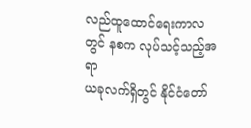လည်ထူထောင်ရေးကာလတွင် နစက လုပ်သင့်သည့်အရာ
ယခုလက်ရှိတွင် နိုင်ငံတော်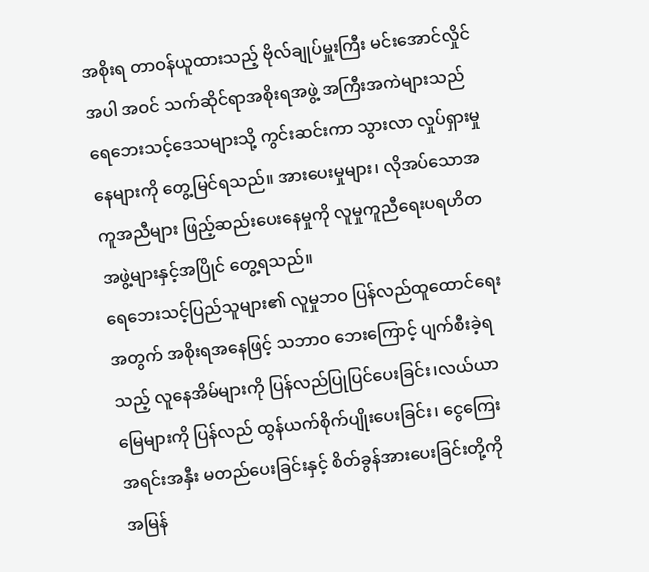အစိုးရ တာဝန်ယူထားသည့် ဗိုလ်ချုပ်မှူးကြီး မင်းအောင်လှိုင်အပါ အဝင် သက်ဆိုင်ရာအစိုးရအဖွဲ့ အကြီးအကဲများသည် ရေဘေးသင့်ဒေသများသို့ ကွင်းဆင်းကာ သွားလာ လှုပ်ရှားမှုနေများကို တွေ့မြင်ရသည်။ အားပေးမှုများ၊ လိုအပ်သောအကူအညီများ ဖြည့်ဆည်းပေးနေမှုကို လူမှုကူညီရေးပရဟိတအဖွဲ့များနှင့်အပြိုင် တွေ့ရသည်။
ရေဘေးသင့်ပြည်သူများ၏ လူမှုဘဝ ပြန်လည်ထူထောင်ရေးအတွက် အစိုးရအနေဖြင့် သဘာဝ ဘေးကြောင့် ပျက်စီးခဲ့ရသည့် လူနေအိမ်များကို ပြန်လည်ပြုပြင်ပေးခြင်း၊လယ်ယာမြေများကို ပြန်လည် ထွန်ယက်စိုက်ပျိုးပေးခြင်း၊ ငွေကြေးအရင်းအနှီး မတည်ပေးခြင်းနှင့် စိတ်ခွန်အားပေးခြင်းတို့ကို အမြန်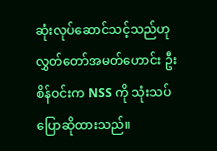ဆုံးလုပ်ဆောင်သင့်သည်ဟု လွှတ်တော်အမတ်ဟောင်း ဦးစိန်ဝင်းက NSS ကို သုံးသပ်ပြောဆိုထားသည်။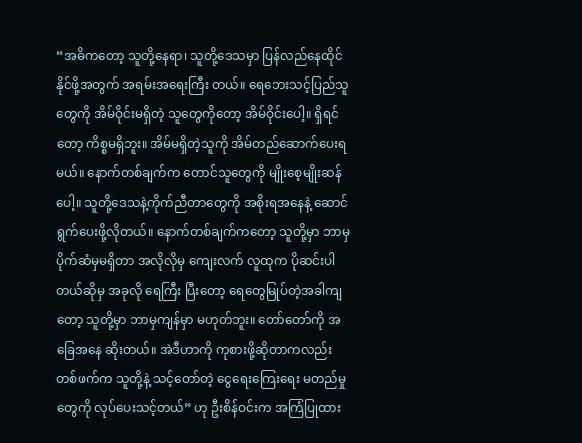“အဓိကတော့ သူတို့နေရာ၊ သူတို့ဒေသမှာ ပြန်လည်နေထိုင်နိုင်ဖို့အတွက် အရမ်းအရေးကြီး တယ်။ ရေဘေးသင့်ပြည်သူတွေကို အိမ်ဝိုင်းမရှိတဲ့ သူတွေကိုတော့ အိမ်ဝိုင်းပေါ့။ ရှိရင်တော့ ကိစ္စမရှိဘူး။ အိမ်မရှိတဲ့သူကို အိမ်တည်ဆောက်ပေးရမယ်။ နောက်တစ်ချက်က တောင်သူတွေကို မျိုးစေ့မျိုးဆန်ပေါ့။ သူတို့ဒေသနဲ့ကိုက်ညီတာတွေကို အစိုးရအနေနဲ့ ဆောင်ရွက်ပေးဖို့လိုတယ်။ နောက်တစ်ချက်ကတော့ သူတို့မှာ ဘာမှပိုက်ဆံမှမရှိတာ အလိုလိုမှ ကျေးလက် လူထုက ပိုဆင်းပါတယ်ဆိုမှ အခုလို ရေကြီး ပြီးတော့ ရေတွေမြုပ်တဲ့အခါကျတော့ သူတို့မှာ ဘာမှကျန်မှာ မဟုတ်ဘူး။ တော်တော်ကို အခြေအနေ ဆိုးတယ်။ အဲဒီဟာကို ကုစားဖို့ဆိုတာကလည်း တစ်ဖက်က သူတို့နဲ့ သင့်တော်တဲ့ ငွေရေးကြေးရေး မတည်မှုတွေကို လုပ်ပေးသင့်တယ်” ဟု ဦးစိန်ဝင်းက အကြံပြုထား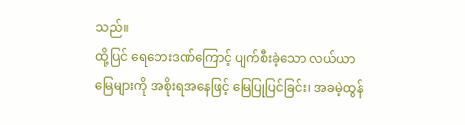သည်။
ထို့ပြင် ရေဘေးဒဏ်ကြောင့် ပျက်စီးခဲ့သော လယ်ယာမြေများကို အစိုးရအနေဖြင့် မြေပြုပြင်ခြင်း၊ အခမဲ့ထွန်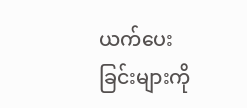ယက်ပေးခြင်းများကို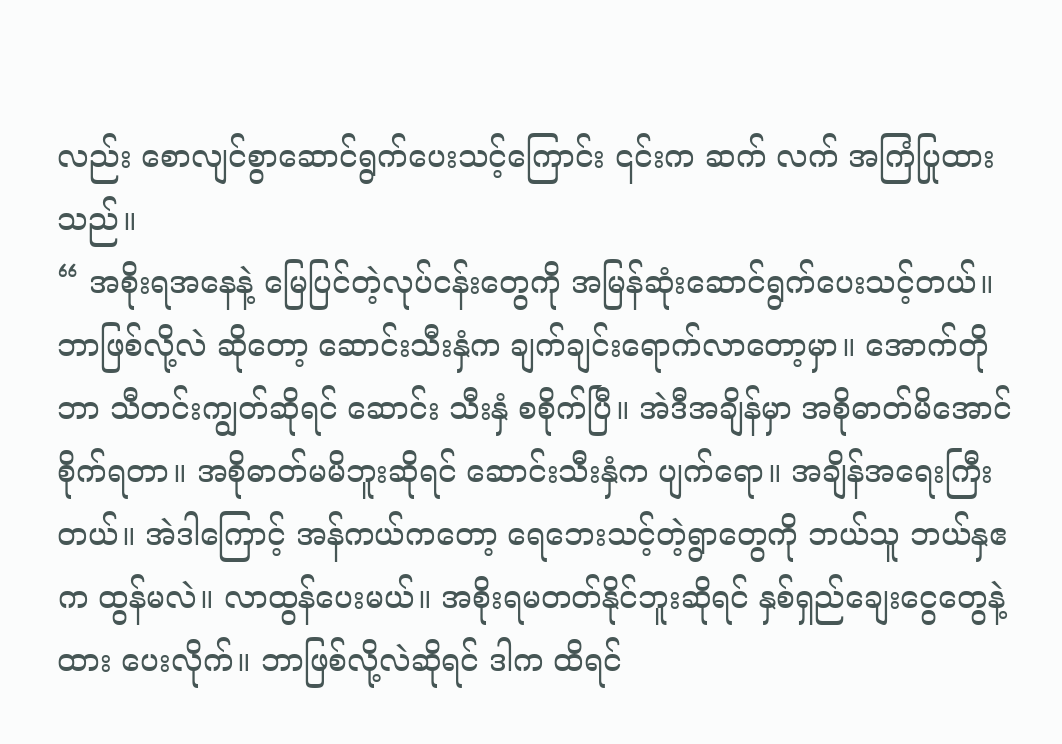လည်း စောလျင်စွာဆောင်ရွက်ပေးသင့်ကြောင်း ၎င်းက ဆက် လက် အကြံပြုထားသည်။
“ အစိုးရအနေနဲ့ မြေပြင်တဲ့လုပ်ငန်းတွေကို အမြန်ဆုံးဆောင်ရွက်ပေးသင့်တယ်။ ဘာဖြစ်လို့လဲ ဆိုတော့ ဆောင်းသီးနှံက ချက်ချင်းရောက်လာတော့မှာ။ အောက်တိုဘာ သီတင်းကျွတ်ဆိုရင် ဆောင်း သီးနှံ စစိုက်ပြီ။ အဲဒီအချိန်မှာ အစိုဓာတ်မိအောင်စိုက်ရတာ။ အစိုဓာတ်မမိဘူးဆိုရင် ဆောင်းသီးနှံက ပျက်ရော။ အချိန်အရေးကြီးတယ်။ အဲဒါကြောင့် အန်ကယ်ကတော့ ရေဘေးသင့်တဲ့ရွာတွေကို ဘယ်သူ ဘယ်နှဧက ထွန်မလဲ။ လာထွန်ပေးမယ်။ အစိုးရမတတ်နိုင်ဘူးဆိုရင် နှစ်ရှည်ချေးငွေတွေနဲ့ ထား ပေးလိုက်။ ဘာဖြစ်လို့လဲဆိုရင် ဒါက ထိရင်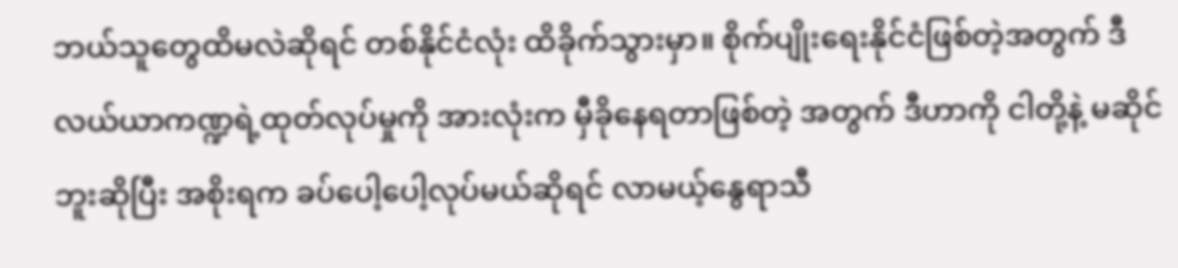ဘယ်သူတွေထိမလဲဆိုရင် တစ်နိုင်ငံလုံး ထိခိုက်သွားမှာ။ စိုက်ပျိုးရေးနိုင်ငံဖြစ်တဲ့အတွက် ဒီလယ်ယာကဏ္ဍရဲ့ထုတ်လုပ်မှုကို အားလုံးက မှီခိုနေရတာဖြစ်တဲ့ အတွက် ဒီဟာကို ငါတို့နဲ့ မဆိုင်ဘူးဆိုပြီး အစိုးရက ခပ်ပေါ့ပေါ့လုပ်မယ်ဆိုရင် လာမယ့်နွေရာသီ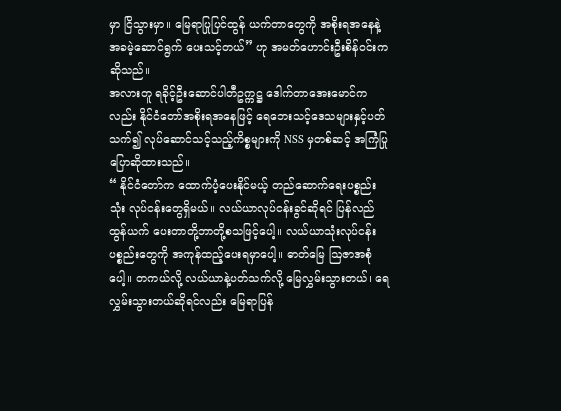မှာ ငြိသွားမှာ။ မြေရာပြုပြင်ထွန် ယက်တာတွေကို အစိုးရအနေနဲ့ အခမဲ့ဆောင်ရွက် ပေးသင့်တယ်” ဟု အမတ်ဟောင်းဦးစိန်ဝင်းကဆိုသည်။
အလားတူ ရခိုင့်ဦးဆောင်ပါတီဥက္ကဋ္ဌ ဒေါက်တာအေးမောင်ကလည်း နိုင်ငံတော်အစိုးရအနေဖြင့် ရေဘေးသင့်ဒေသများနှင့်ပတ်သက်၍ လုပ်ဆောင်သင့်သည့်ကိစ္စများကို NSS မှတစ်ဆင့် အကြံပြုပြောဆိုထားသည်။
“ နိုင်ငံတော်က ထောက်ပံ့ပေးနိုင်မယ့် တည်ဆောက်ရေးပစ္စည်းသုံး လုပ်ငန်းတွေရှိမယ်။ လယ်ယာလုပ်ငန်းခွင်ဆိုရင် ပြန်လည်ထွန်ယက် ပေးတာတို့ဘာတို့စသဖြင့်ပေါ့။ လယ်ယာသုံးလုပ်ငန်း ပစ္စည်းတွေကို အကုန်ထည့်ပေးရမှာပေါ့။ ဓာတ်မြေ ဩဇာအစုံပေါ့။ တကယ်လို့ လယ်ယာနဲ့ပတ်သက်လို့ မြေလွှမ်းသွားတယ်၊ ရေလွှမ်းသွားတယ်ဆိုရင်လည်း မြေရာပြန်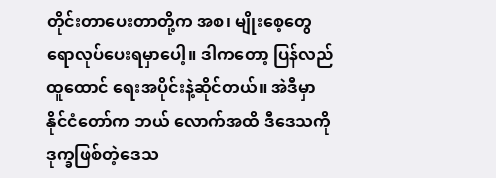တိုင်းတာပေးတာတို့က အစ၊ မျိုးစေ့တွေ ရောလုပ်ပေးရမှာပေါ့။ ဒါကတော့ ပြန်လည်ထူထောင် ရေးအပိုင်းနဲ့ဆိုင်တယ်။ အဲဒီမှာ နိုင်ငံတော်က ဘယ် လောက်အထိ ဒီဒေသကို ဒုက္ခဖြစ်တဲ့ဒေသ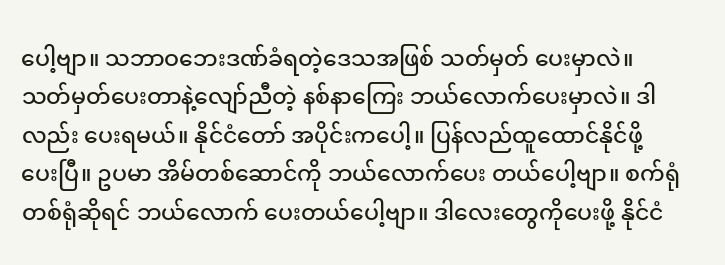ပေါ့ဗျာ။ သဘာဝဘေးဒဏ်ခံရတဲ့ဒေသအဖြစ် သတ်မှတ် ပေးမှာလဲ။ သတ်မှတ်ပေးတာနဲ့လျော်ညီတဲ့ နစ်နာကြေး ဘယ်လောက်ပေးမှာလဲ။ ဒါလည်း ပေးရမယ်။ နိုင်ငံတော် အပိုင်းကပေါ့။ ပြန်လည်ထူထောင်နိုင်ဖို့ ပေးပြီ။ ဥပမာ အိမ်တစ်ဆောင်ကို ဘယ်လောက်ပေး တယ်ပေါ့ဗျာ။ စက်ရုံတစ်ရုံဆိုရင် ဘယ်လောက် ပေးတယ်ပေါ့ဗျာ။ ဒါလေးတွေကိုပေးဖို့ နိုင်ငံ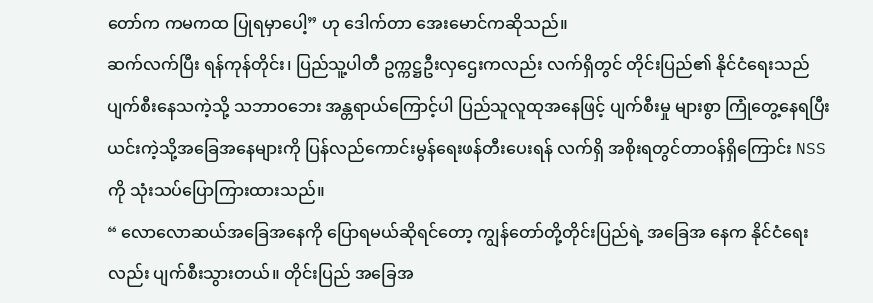တော်က ကမကထ ပြုရမှာပေါ့” ဟု ဒေါက်တာ အေးမောင်ကဆိုသည်။
ဆက်လက်ပြီး ရန်ကုန်တိုင်း၊ ပြည်သူ့ပါတီ ဥက္ကဋ္ဌဦးလှဌေးကလည်း လက်ရှိတွင် တိုင်းပြည်၏ နိုင်ငံရေးသည် ပျက်စီးနေသကဲ့သို့ သဘာဝဘေး အန္တရာယ်ကြောင့်ပါ ပြည်သူလူထုအနေဖြင့် ပျက်စီးမှု များစွာ ကြုံတွေ့နေရပြီး ယင်းကဲ့သို့အခြေအနေများကို ပြန်လည်ကောင်းမွန်ရေးဖန်တီးပေးရန် လက်ရှိ အစိုးရတွင်တာဝန်ရှိကြောင်း NSS ကို သုံးသပ်ပြောကြားထားသည်။
“ လောလောဆယ်အခြေအနေကို ပြောရမယ်ဆိုရင်တော့ ကျွန်တော်တို့တိုင်းပြည်ရဲ့ အခြေအ နေက နိုင်ငံရေးလည်း ပျက်စီးသွားတယ်။ တိုင်းပြည် အခြေအ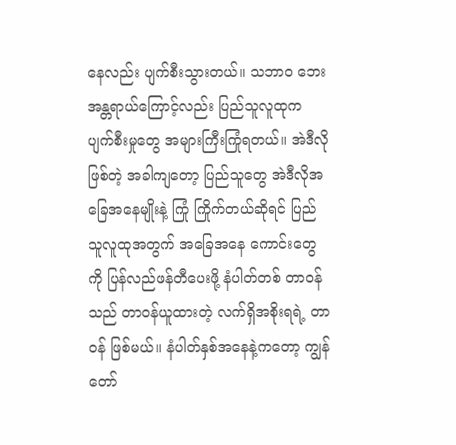နေလည်း ပျက်စီးသွားတယ်။ သဘာဝ ဘေး အန္တရာယ်ကြောင့်လည်း ပြည်သူလူထုက ပျက်စီးမှုတွေ အများကြီးကြုံရတယ်။ အဲဒီလိုဖြစ်တဲ့ အခါကျတော့ ပြည်သူတွေ အဲဒီလိုအခြေအနေမျိုးနဲ့ ကြုံ ကြိုက်တယ်ဆိုရင် ပြည်သူလူထုအတွက် အခြေအနေ ကောင်းတွေကို ပြန်လည်ဖန်တီပေးဖို့ နံပါတ်တစ် တာဝန်သည် တာဝန်ယူထားတဲ့ လက်ရှိအစိုးရရဲ့ တာဝန် ဖြစ်မယ်။ နံပါတ်နှစ်အနေနဲ့ကတော့ ကျွန်တော်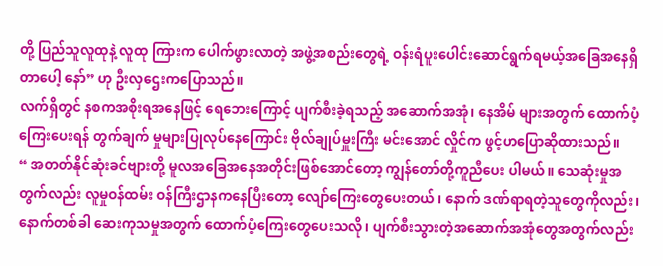တို့ ပြည်သူလူထုနဲ့ လူထု ကြားက ပေါက်ဖွားလာတဲ့ အဖွဲ့အစည်းတွေရဲ့ ဝန်းရံပူးပေါင်းဆောင်ရွက်ရမယ့်အခြေအနေရှိတာပေါ့ နော်” ဟု ဦးလှဌေးကပြောသည်။
လက်ရှိတွင် နစကအစိုးရအနေဖြင့် ရေဘေးကြောင့် ပျက်စီးခဲ့ရသည့် အဆောက်အအုံ၊ နေအိမ် များအတွက် ထောက်ပံ့ကြေးပေးရန် တွက်ချက် မှုများပြုလုပ်နေကြောင်း ဗိုလ်ချုပ်မှူးကြီး မင်းအောင် လှိုင်က ဖွင့်ဟပြောဆိုထားသည်။
“ အတတ်နိုင်ဆုံးခင်ဗျားတို့ မူလအခြေအနေအတိုင်းဖြစ်အောင်တော့ ကျွန်တော်တို့ကူညီပေး ပါမယ်။ သေဆုံးမှုအတွက်လည်း လူမှုဝန်ထမ်း ဝန်ကြီးဌာနကနေပြီးတော့ လျော်ကြေးတွေပေးတယ်၊ နောက် ဒဏ်ရာရတဲ့သူတွေကိုလည်း၊ နောက်တစ်ခါ ဆေးကုသမှုအတွက် ထောက်ပံ့ကြေးတွေပေးသလို၊ ပျက်စီးသွားတဲ့အဆောက်အအုံတွေအတွက်လည်း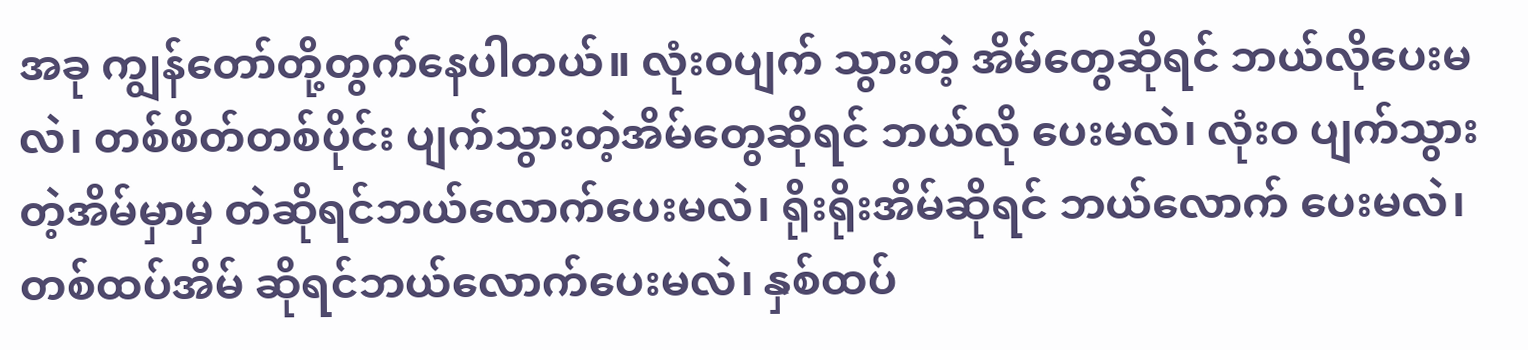အခု ကျွန်တော်တို့တွက်နေပါတယ်။ လုံးဝပျက် သွားတဲ့ အိမ်တွေဆိုရင် ဘယ်လိုပေးမလဲ၊ တစ်စိတ်တစ်ပိုင်း ပျက်သွားတဲ့အိမ်တွေဆိုရင် ဘယ်လို ပေးမလဲ၊ လုံးဝ ပျက်သွားတဲ့အိမ်မှာမှ တဲဆိုရင်ဘယ်လောက်ပေးမလဲ၊ ရိုးရိုးအိမ်ဆိုရင် ဘယ်လောက် ပေးမလဲ၊ တစ်ထပ်အိမ် ဆိုရင်ဘယ်လောက်ပေးမလဲ၊ နှစ်ထပ်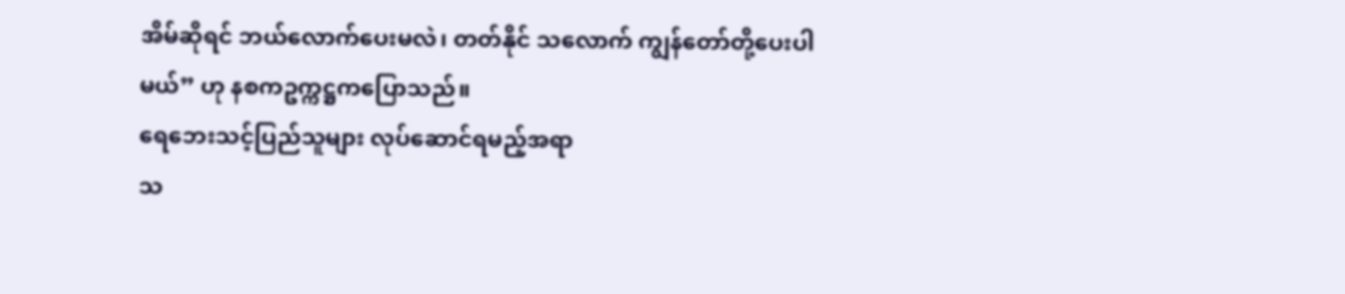အိမ်ဆိုရင် ဘယ်လောက်ပေးမလဲ၊ တတ်နိုင် သလောက် ကျွန်တော်တို့ပေးပါမယ်” ဟု နစကဥက္ကဋ္ဌကပြောသည်။
ရေဘေးသင့်ပြည်သူများ လုပ်ဆောင်ရမည့်အရာ
သ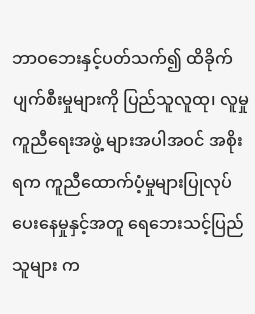ဘာဝဘေးနှင့်ပတ်သက်၍ ထိခိုက် ပျက်စီးမှုများကို ပြည်သူလူထု၊ လူမှုကူညီရေးအဖွဲ့ များအပါအဝင် အစိုးရက ကူညီထောက်ပံ့မှုများပြုလုပ် ပေးနေမှုနှင့်အတူ ရေဘေးသင့်ပြည်သူများ က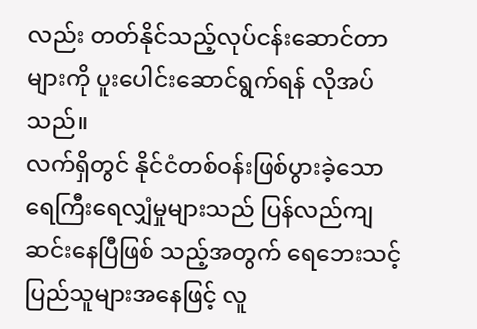လည်း တတ်နိုင်သည့်လုပ်ငန်းဆောင်တာများကို ပူးပေါင်းဆောင်ရွက်ရန် လိုအပ်သည်။
လက်ရှိတွင် နိုင်ငံတစ်ဝန်းဖြစ်ပွားခဲ့သော ရေကြီးရေလျှံမှုများသည် ပြန်လည်ကျဆင်းနေပြီဖြစ် သည့်အတွက် ရေဘေးသင့်ပြည်သူများအနေဖြင့် လူ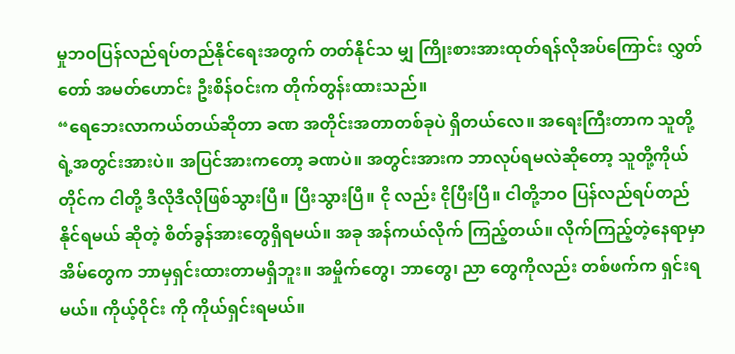မှုဘဝပြန်လည်ရပ်တည်နိုင်ရေးအတွက် တတ်နိုင်သ မျှ ကြိုးစားအားထုတ်ရန်လိုအပ်ကြောင်း လွှတ်တော် အမတ်ဟောင်း ဦးစိန်ဝင်းက တိုက်တွန်းထားသည်။
“ရေဘေးလာကယ်တယ်ဆိုတာ ခဏ အတိုင်းအတာတစ်ခုပဲ ရှိတယ်လေ။ အရေးကြီးတာက သူတို့ရဲ့အတွင်းအားပဲ။ အပြင်အားကတော့ ခဏပဲ။ အတွင်းအားက ဘာလုပ်ရမလဲဆိုတော့ သူတို့ကိုယ် တိုင်က ငါတို့ ဒီလိုဒီလိုဖြစ်သွားပြီ။ ပြီးသွားပြီ။ ငို လည်း ငိုပြီးပြီ။ ငါတို့ဘဝ ပြန်လည်ရပ်တည်နိုင်ရမယ် ဆိုတဲ့ စိတ်ခွန်အားတွေရှိရမယ်။ အခု အန်ကယ်လိုက် ကြည့်တယ်။ လိုက်ကြည့်တဲ့နေရာမှာ အိမ်တွေက ဘာမှရှင်းထားတာမရှိဘူး။ အမှိုက်တွေ၊ ဘာတွေ၊ ညာ တွေကိုလည်း တစ်ဖက်က ရှင်းရမယ်။ ကိုယ့်ဝိုင်း ကို ကိုယ်ရှင်းရမယ်။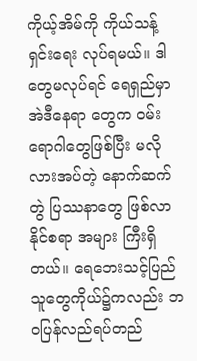ကိုယ့်အိမ်ကို ကိုယ်သန့်ရှင်းရေး လုပ်ရမယ်။ ဒါတွေမလုပ်ရင် ရေရှည်မှာ အဲဒီနေရာ တွေက ဝမ်းရောဂါတွေဖြစ်ပြီး မလိုလားအပ်တဲ့ နောက်ဆက်တွဲ ပြဿနာတွေ ဖြစ်လာနိုင်စရာ အများ ကြီးရှိတယ်။ ရေဘေးသင့်ပြည်သူတွေကိုယ်၌ကလည်း ဘဝပြန်လည်ရပ်တည်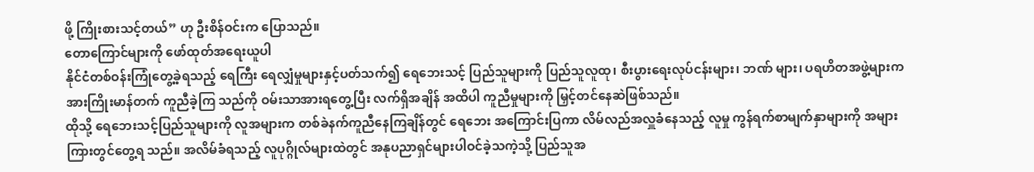ဖို့ ကြိုးစားသင့်တယ်” ဟု ဦးစိန်ဝင်းက ပြောသည်။
တောကြောင်များကို ဖော်ထုတ်အရေးယူပါ
နိုင်ငံတစ်ဝန်းကြုံတွေ့ခဲ့ရသည့် ရေကြီး ရေလျှံမှုများနှင့်ပတ်သက်၍ ရေဘေးသင့် ပြည်သူများကို ပြည်သူလူထု၊ စီးပွားရေးလုပ်ငန်းများ၊ ဘဏ် များ၊ ပရဟိတအဖွဲ့များက အားကြိုးမာန်တက် ကူညီခဲ့ကြ သည်ကို ဝမ်းသာအားရတွေ့ပြီး လက်ရှိအချိန် အထိပါ ကူညီမှုများကို မြှင့်တင်နေဆဲဖြစ်သည်။
ထိုသို့ ရေဘေးသင့်ပြည်သူများကို လူအများက တစ်ခဲနက်ကူညီနေကြချိန်တွင် ရေဘေး အကြောင်းပြကာ လိမ်လည်အလှူခံနေသည့် လူမှု ကွန်ရက်စာမျက်နှာများကို အများကြားတွင်တွေ့ရ သည်။ အလိမ်ခံရသည့် လူပုဂ္ဂိုလ်များထဲတွင် အနုပညာရှင်များပါဝင်ခဲ့သကဲ့သို့ ပြည်သူအ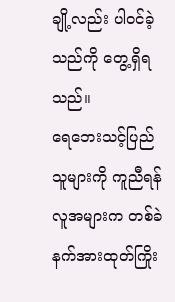ချို့လည်း ပါဝင်ခဲ့သည်ကို တွေ့ရှိရသည်။
ရေဘေးသင့်ပြည်သူများကို ကူညီရန် လူအများက တစ်ခဲနက်အားထုတ်ကြိုး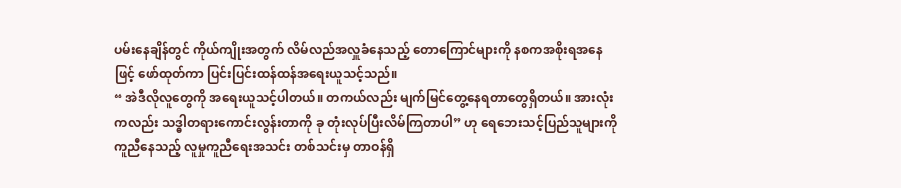ပမ်းနေချိန်တွင် ကိုယ်ကျိုးအတွက် လိမ်လည်အလှူခံနေသည့် တောကြောင်များကို နစကအစိုးရအနေဖြင့် ဖော်ထုတ်ကာ ပြင်းပြင်းထန်ထန်အရေးယူသင့်သည်။
“ အဲဒီလိုလူတွေကို အရေးယူသင့်ပါတယ်။ တကယ်လည်း မျက်မြင်တွေ့နေရတာတွေရှိတယ်။ အားလုံးကလည်း သဒ္ဓါတရားကောင်းလွန်းတာကို ခု တုံးလုပ်ပြီးလိမ်ကြတာပါ” ဟု ရေဘေးသင့်ပြည်သူများကိုကူညီနေသည့် လူမှုကူညီရေးအသင်း တစ်သင်းမှ တာဝန်ရှိ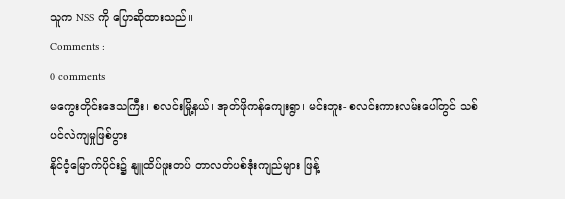သူက NSS ကို ပြောဆိုထားသည်။
Comments :
0 comments
မကွေးတိုင်းဒေသကြီး၊ စလင်းမြို့နယ်၊ အုတ်ဖိုကန်ကျေးရွာ၊ မင်းဘူး- စလင်းကားလမ်းပေါ်တွင် သစ်ပင်လဲကျမှုဖြစ်ပွား
နိုင်ငံ့မြောက်ပိုင်း၌ နျူထိပ်ဖူးတပ် တာလတ်ပစ်ဒုံးကျည်များ ဖြန့်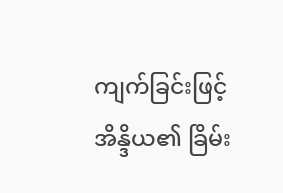ကျက်ခြင်းဖြင့် အိန္ဒိယ၏ ခြိမ်း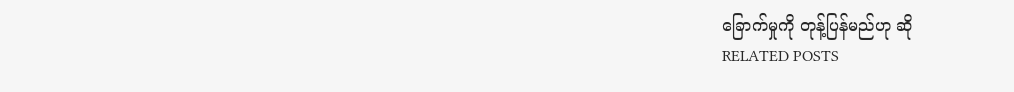ခြောက်မှုကို တုန့်ပြန်မည်ဟု ဆို
RELATED POSTS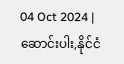04 Oct 2024 | ဆောင်းပါး,နိုင်ငံ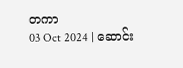တကာ
03 Oct 2024 | ဆောင်း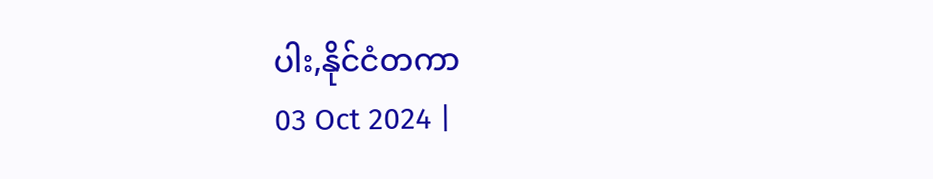ပါး,နိုင်ငံတကာ
03 Oct 2024 |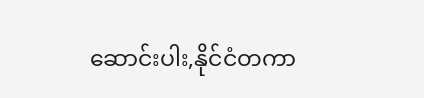ဆောင်းပါး,နိုင်ငံတကာ